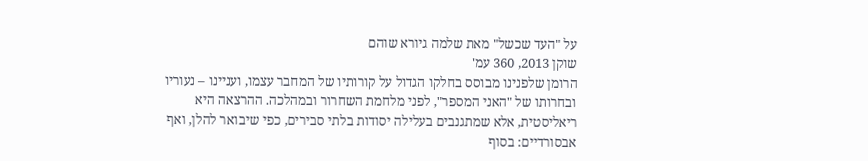על "העד שכשל" מאת שלמה גיורא שוהם
שוקן 2013, 360 עמ'
הרומן שלפנינו מבוסס בחלקו הגדול על קורותיו של המחבר עצמו, ועניינו – נעוריו ובחרותו של "האני המספר", לפני מלחמת השחרור ובמהלכה. ההרצאה היא ריאליסטית, אלא שמתגנבים בעלילה יסודות בלתי סבירים, כפי שיבואר להלן, ואף אבסורדיים: בסוף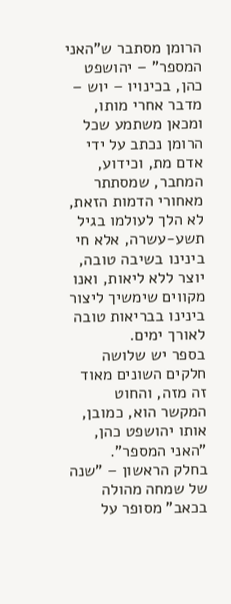הרומן מסתבר ש"האני המספר" – יהושפט כהן, בכינויו – יוש – מדבר אחרי מותו, ומכאן משתמע שכל הרומן נכתב על ידי אדם מת, וכידוע, המחבר, שמסתתר מאחורי הדמות הזאת, לא הלך לעולמו בגיל תשע-עשרה, אלא חי בינינו בשיבה טובה, יוצר ללא ליאות, ואנו מקווים שימשיך ליצור בינינו בבריאות טובה לאורך ימים.
בספר יש שלושה חלקים השונים מאוד זה מזה, והחוט המקשר הוא, כמובן, אותו יהושפט כהן, "האני המספר".
בחלק הראשון – "שנה של שמחה מהולה בכאב" מסופר על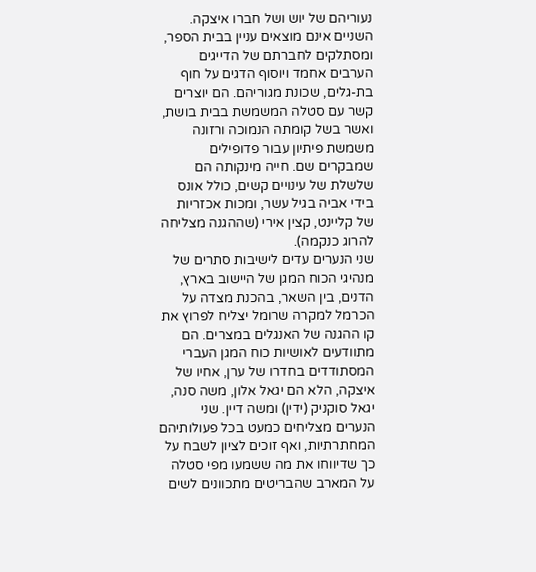נעוריהם של יוש ושל חברו איצקה. השניים אינם מוצאים עניין בבית הספר, ומסתלקים לחברתם של הדייגים הערבים אחמד ויוסוף הדגים על חוף בת-גלים, שכונת מגוריהם. הם יוצרים קשר עם סטלה המשמשת בבית בושת, ואשר בשל קומתה הנמוכה ורזונה משמשת פיתיון עבור פדופילים שמבקרים שם. חייה מינקותה הם שלשלת של עינויים קשים, כולל אונס בידי אביה בגיל עשר, ומכות אכזריות של קליינט, קצין אירי (שההגנה מצליחה להרוג כנקמה).
שני הנערים עדים לישיבות סתרים של מנהיגי הכוח המגן של היישוב בארץ, הדנים, בין השאר, בהכנת מצדה על הכרמל למקרה שרומל יצליח לפרוץ את קו ההגנה של האנגלים במצרים. הם מתוודעים לאושיות כוח המגן העברי המסתודדים בחדרו של ערן, אחיו של איצקה, הלא הם יגאל אלון, משה סנה, יגאל סוקניק (ידין) ומשה דיין. שני הנערים מצליחים כמעט בכל פעולותיהם המחתרתיות, ואף זוכים לציון לשבח על כך שדיווחו את מה ששמעו מפי סטלה על המארב שהבריטים מתכוונים לשים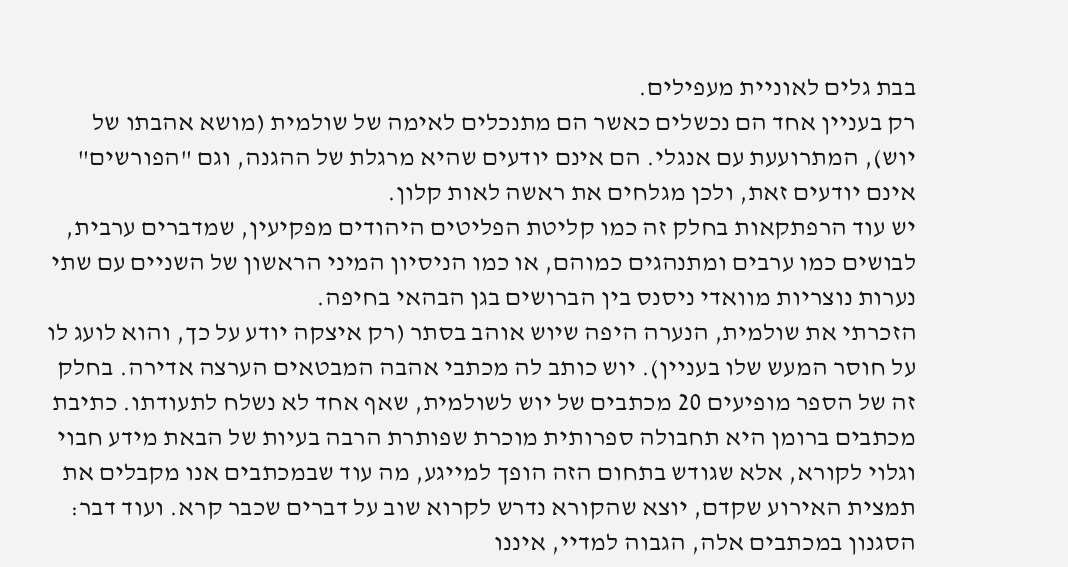בבת גלים לאוניית מעפילים.
רק בעניין אחד הם נכשלים כאשר הם מתנכלים לאימה של שולמית (מושא אהבתו של יוש), המתרועעת עם אנגלי. הם אינם יודעים שהיא מרגלת של ההגנה, וגם "הפורשים" אינם יודעים זאת, ולכן מגלחים את ראשה לאות קלון.
יש עוד הרפתקאות בחלק זה כמו קליטת הפליטים היהודים מפקיעין, שמדברים ערבית, לבושים כמו ערבים ומתנהגים כמוהם, או כמו הניסיון המיני הראשון של השניים עם שתי נערות נוצריות מוואדי ניסנס בין הברושים בגן הבהאי בחיפה.
הזכרתי את שולמית, הנערה היפה שיוש אוהב בסתר (רק איצקה יודע על כך, והוא לועג לו על חוסר המעש שלו בעניין). יוש כותב לה מכתבי אהבה המבטאים הערצה אדירה. בחלק זה של הספר מופיעים 20 מכתבים של יוש לשולמית, שאף אחד לא נשלח לתעודתו. כתיבת מכתבים ברומן היא תחבולה ספרותית מוכרת שפותרת הרבה בעיות של הבאת מידע חבוי וגלוי לקורא, אלא שגודש בתחום הזה הופך למייגע, מה עוד שבמכתבים אנו מקבלים את תמצית האירוע שקדם, יוצא שהקורא נדרש לקרוא שוב על דברים שכבר קרא. ועוד דבר: הסגנון במכתבים אלה, הגבוה למדיי, איננו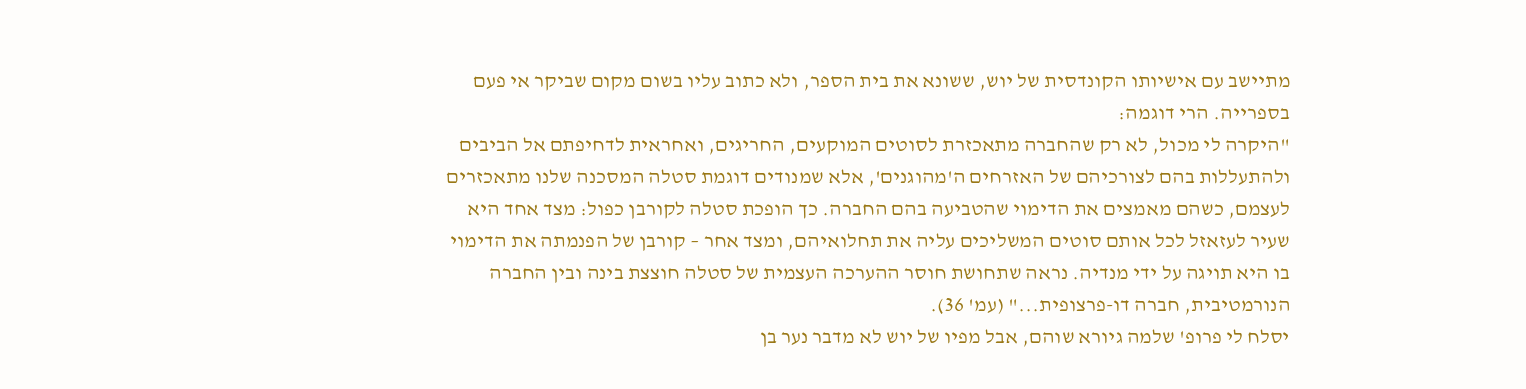מתיישב עם אישיותו הקונדסית של יוש, ששונא את בית הספר, ולא כתוב עליו בשום מקום שביקר אי פעם בספרייה. הרי דוגמה:
"היקרה לי מכול, לא רק שהחברה מתאכזרת לסוטים המוקעים, החריגים, ואחראית לדחיפתם אל הביבים ולהתעללות בהם לצורכיהם של האזרחים ה'מהוגנים', אלא שמנודים דוגמת סטלה המסכנה שלנו מתאכזרים לעצמם, כשהם מאמצים את הדימוי שהטביעה בהם החברה. כך הופכת סטלה לקורבן כפול: מצד אחד היא שעיר לעזאזל לכל אותם סוטים המשליכים עליה את תחלואיהם, ומצד אחר – קורבן של הפנמתה את הדימוי בו היא תויגה על ידי מנדיה. נראה שתחושת חוסר ההערכה העצמית של סטלה חוצצת בינה ובין החברה הנורמטיבית, חברה דו-פרצופית..." (עמ' 36).
יסלח לי פרופ' שלמה גיורא שוהם, אבל מפיו של יוש לא מדבר נער בן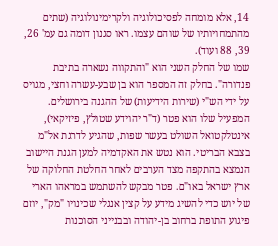14, אלא מומחה לפסיכולוגיה ולקרימינולוגיה (שתים מהתמחויותיו של שוהם עצמו. ראו סגנון דומה גם עמ' 26, 39, 88 ועוד).
שמו של החלק השני הוא "והתקווה נשארה בתיבת פנדורה". בחלק זה המספר הוא בן שבע-עשרה וחצי, מגויס על ידי הש"י (שירות הידיעות) של ההגנה בירושלים. המפעיל שלו הוא פטר (ד"ר יהוידע שטולץ, פיזיקאי), אינטלקטואל השולט בעשר שפות, שהגיע לדרגת אל"מ בצבא הבריטי. הוא נטש את האקדמיה למען הגנת היישוב הנמצא בהתקפה מצד הערבים לאחר החלטת החלוקה של ארץ ישראל באו"ם. פטר מבקש להשתמש במראהו הארי של יוש כדי להשיג מידע על קצין אנגלי שכינויו "מק", יוזם פיגוע התופת ברחוב בן-יהודה ובבנייני הסוכנות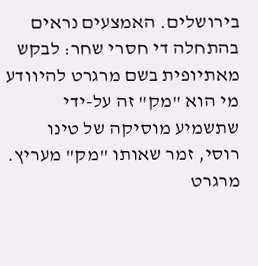בירושלים. האמצעים נראים בהתחלה די חסרי שחר: לבקש מאתיופית בשם מרגרט להיוודע מי הוא "מק" זה על-ידי שתשמיע מוסיקה של טינו רוסי, זמר שאותו "מק" מעריץ. מרגרט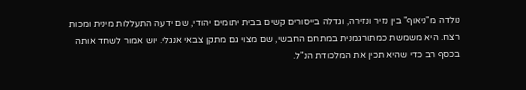נולדה מ"ניאוף" בין נזיר ונזירה, וגדלה בייסורים קשים בבית יתומים יהודי, שם ידעה התעללות מינית ומכות רצח. היא משמשת כמתורגמנית במתחם החבשי, שם מצוי גם מתקן צבאי אנגלי. יוש אמור לשחד אותה בכסף רב כדי שהיא תכין את המלכודת הנ"ל.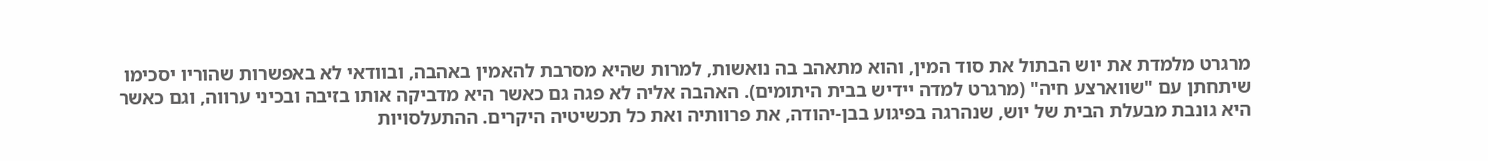מרגרט מלמדת את יוש הבתול את סוד המין, והוא מתאהב בה נואשות, למרות שהיא מסרבת להאמין באהבה, ובוודאי לא באפשרות שהוריו יסכימו שיתחתן עם "שווארצע חיה" (מרגרט למדה יידיש בבית היתומים). האהבה אליה לא פגה גם כאשר היא מדביקה אותו בזיבה ובכיני ערווה, וגם כאשר היא גונבת מבעלת הבית של יוש, שנהרגה בפיגוע בבן-יהודה, את פרוותיה ואת כל תכשיטיה היקרים. ההתעלסויות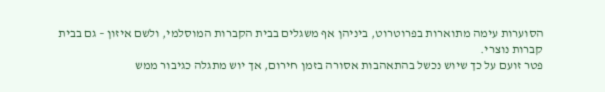הסוערות עימה מתוארות בפרוטרוט, ביניהן אף משגלים בבית הקברות המוסלמי, ולשם איזון – גם בבית קברות נוצרי.
פטר זועם על כך שיוש נכשל בהתאהבות אסורה בזמן חירום, אך יוש מתגלה כגיבור ממש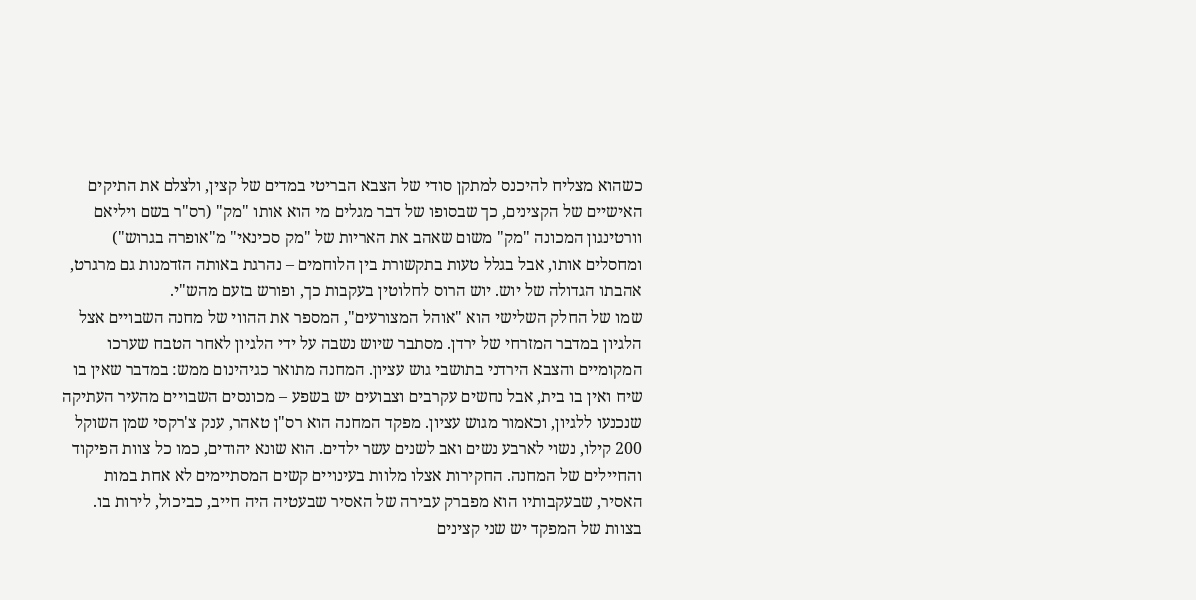כשהוא מצליח להיכנס למתקן סודי של הצבא הבריטי במדים של קצין, ולצלם את התיקים האישיים של הקצינים, כך שבסופו של דבר מגלים מי הוא אותו "מק" (רס"ר בשם ויליאם וורטינגון המכונה "מק" משום שאהב את האריות של "מק סכינאי" מ"אופרה בגרוש") ומחסלים אותו, אבל בגלל טעות בתקשורת בין הלוחמים – נהרגת באותה הזדמנות גם מרגרט, אהבתו הגדולה של יוש. יוש הרוס לחלוטין בעקבות כך, ופורש בזעם מהש"י.
שמו של החלק השלישי הוא "אוהל המצורעים", המספר את ההווי של מחנה השבויים אצל הלגיון במדבר המזרחי של ירדן. מסתבר שיוש נשבה על ידי הלגיון לאחר הטבח שערכו המקומיים והצבא הירדני בתושבי גוש עציון. המחנה מתואר כגיהינום ממש: במדבר שאין בו שיח ואין בו בית, אבל נחשים עקרבים וצבועים יש בשפע – מכונסים השבויים מהעיר העתיקה שנכנעו ללגיון, וכאמור מגוש עציון. מפקד המחנה הוא רס"ן טאהר, ענק צ'רקסי שמן השוקל 200 קילו, נשוי לארבע נשים ואב לשנים עשר ילדים. הוא שונא יהודים, כמו כל צוות הפיקוד והחיילים של המחנה. החקירות אצלו מלוות בעינויים קשים המסתיימים לא אחת במות האסיר, שבעקבותיו הוא מפברק עבירה של האסיר שבעטיה היה חייב, כביכול, לירות בו.
בצוות של המפקד יש שני קצינים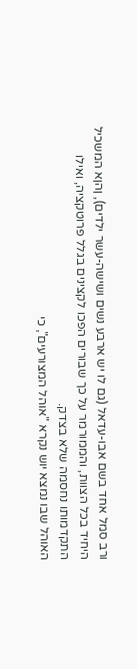ורב סמל אחד בשם אבו-עדאל (גם לו יש ארבע נשים ושישה-עשר ילדים), ןהןא המשכיל היחיד בכל הצוות, והממורמר על כך שבורים הפכו לקצינים בגלל פרוטקציה, ואילו התקדמותו נחסמה שלא בצדק.
האוהל שבו נמצא יוש נקרא "אוהל המצורעים", כי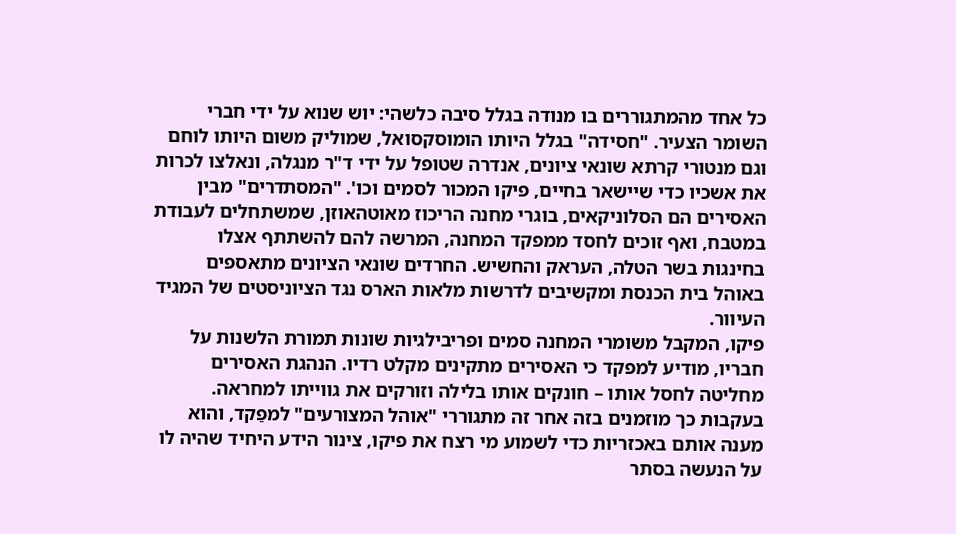כל אחד מהמתגוררים בו מנודה בגלל סיבה כלשהי: יוש שנוא על ידי חברי השומר הצעיר. "חסידה" בגלל היותו הומוסקסואל, שמוליק משום היותו לוחם וגם מנטורי קרתא שונאי ציונים, אנדרה שטופל על ידי ד"ר מנגלה, ונאלצו לכרות את אשכיו כדי שיישאר בחיים, פיקו המכור לסמים וכו'. "המסתדרים" מבין האסירים הם הסלוניקאים, בוגרי מחנה הריכוז מאוטהאוזן, שמשתחלים לעבודת במטבח, ואף זוכים לחסד ממפקד המחנה, המרשה להם להשתתף אצלו בחינגות בשר הטלה, העראק והחשיש. החרדים שונאי הציונים מתאספים באוהל בית הכנסת ומקשיבים לדרשות מלאות הארס נגד הציוניסטים של המגיד העיוור.
פיקו, המקבל משומרי המחנה סמים ופריבילגיות שונות תמורת הלשנות על חבריו, מודיע למפקד כי האסירים מתקינים מקלט רדיו. הנהגת האסירים מחליטה לחסל אותו – חונקים אותו בלילה וזורקים את גווייתו למחראה. בעקבות כך מוזמנים בזה אחר זה מתגוררי "אוהל המצורעים" למפַקד, והוא מענה אותם באכזריות כדי לשמוע מי רצח את פיקו, צינור הידע היחיד שהיה לו על הנעשה בסתר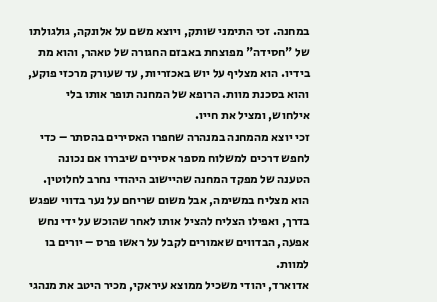במחנה. זכי התימני שותק, ויוצא משם על אלונקה, גולגולתו של "חסידה" מפוצחת באבזם החגורה של טאהר, והוא מת בידיו. הוא מצליף על יוש באכזריות, עד שעורק מרכזי פוקע, והוא בסכנת מוות. הרופא של המחנה תופר אותו בלי אילחוש, ומציל את חייו.
זכי יוצא מהמחנה במנהרה שחפרו האסירים בהסתר – כדי לחפש דרכים למשלוח מספר אסירים שיבררו אם נכונה הטענה של מפקד המחנה שהיישוב היהודי נחרב לחלוטין. הוא מצליח במשימה, אבל משום שריחם על נער בדווי שפגש בדרך, ואפילו הצליח להציל אותו לאחר שהוכש על ידי נחש אפעה, הבדווים שאמורים לקבל על ראשו פרס – יורים בו למוות.
אדוארד, יהודי משכיל ממוצא עיראקי, מכיר היטב את מנהגי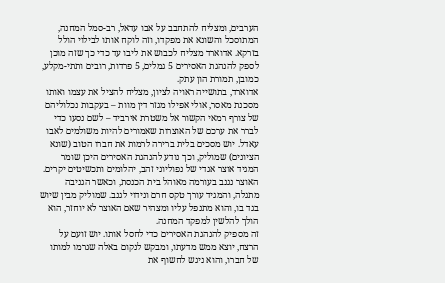הערבים, ומצליח להתחבב על אבו עדאל, רב-סמל המחנה, המתוסכל והשונא את מפקדו, וזה לוקח אותו לבילוי הולל בזרקא. אדוארד מצליח לכבוש את ליבו עד כדי כך שזה מוכן לספק להנהגת האסירים 5 גמלים, 5 פרדות, רובים ותתי-מקלע, כמובן, תמורת הון עתק.
אדוארד, בתושייה ראויה לציון, מצליח להציל את עצמו ואותו מסכנת מאסר, אולי אפילו מגזר דין מוות – בעקבות נכלוליהם של צורף רמאי הקשור אל משטרת אירביד – לשם נסעו כדי לברר את ערכם של האוצרות שאמורים להיות משולמים לאבו עאדל. יוש מסכים בלית ברירה לרמות את חברו הטוב (שונא הציונים) שמוליק, וכך נודע להנהגת האסירים היכן שומר המגיד אוצר אגדי של נפוליוני זהב, יהלומים ותכשיטים יקרים. האוצר נגנב בעורמה מאוהל בית הכנסת, וכאשר הגניבה מתגלה, והמגיד עורך טקס חרם ונידוי לגנב. שמוליק מבין שיוש בגד בו, והוא מתנפל עליו ומצהיר שאם האוצר לא יוחזר, הוא הולך להלשין למפקד המחנה.
זה מספיק להנהגת האסירים כדי לחסל אותו. יוש זועם על הרצח, יוצא ממש מדעתו, ומבקש לנקום באלה שגרמו למותו של חברו, והוא ניגש לחשוף את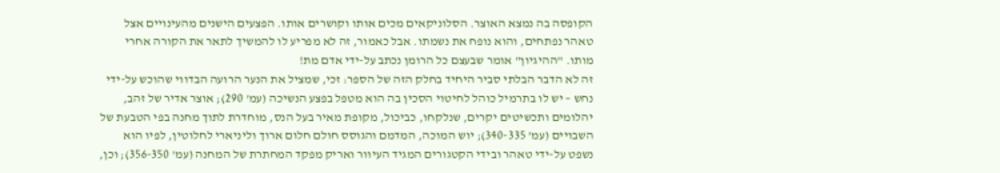הקופסה בה נמצא האוצר. הסלוניקאים מכים אותו וקושרים אותו. הפצעים הישנים מהעינויים אצל טאהר נפתחים, והוא נופח את נשמתו. אבל כאמור, זה לא מפריע לו להמשיך לתאר את הקורה אחרי מותו. "ההיגיון" אומר שבעצם כל הרומן נכתב על-ידי אדם מת!
זה לא הדבר הבלתי סביר היחיד בחלק הזה של הספר: זכי, שמציל את הנער הרועה הבדווי שהוכש על-ידי נחש – יש לו בתרמיל כוהל לחיטוי הסכין בה הוא מטפל בפצע הנשיכה (עמ' 290); אוצר אדיר של זהב, יהלומים ותכשיטים יקרים, שנלקחו, כביכול, מקופת מאיר בעל הנס, מוחדרת לתוך מחנה בפי הטבעת של השבויים (עמ' 340-335); יוש המוכה, המדמם והגוסס חולם חלום ארוך וליניארי לחלוטין, לפיו הוא נשפט על-ידי טאהר ובידי הקטגורים המגיד העיוור ואריק מפקד המחתרת של המחנה (עמ' 356-350); וכן,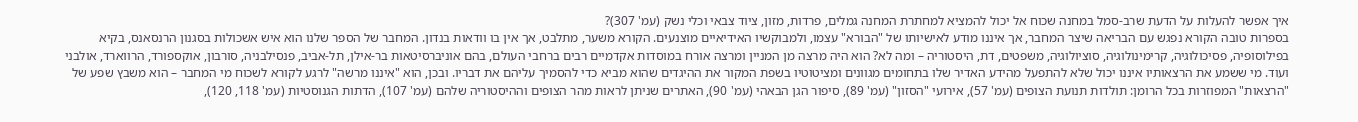איך אפשר להעלות על הדעת שרב-סמל במחנה שכוח אל יכול להמציא למחתרת המחנה גמלים, פרדות, מזון, ציוד צבאי וכלי נשק (עמ' 307)?
בספרות טובה הקורא נפגש עם הבריאה שיצר המחבר, אך איננו מודע לאישיותו של "הבורא" עצמו, ולמבוקשיו האידיאיים מוצנעים. הקורא משער, מתלבט, אך אין בו וודאות בנדון. המחבר של הספר שלנו הוא איש אשכולות בסגנון הרנסאנס, בקיא בפילוסופיה, פסיכולוגיה, קרימינולוגיה, סוציולוגיה, משפטים, דת, היסטוריה – ומה לא? הוא היה מרצה מן המניין ומרצה אורח במוסדות אקדמיים רבים ברחבי העולם, בהם אוניברסיטאות בר-אילן, תל-אביב, פנסילבניה, סורבון, אוקספורד, הרווארד, אולבני ועוד. מי ששמע את הרצאותיו איננו יכול שלא להתפעל מהידע האדיר שלו בתחומים מגוונים ומציטוטיו בשפת המקור את ההיגדים שהוא מביא כדי להסמיך עליהם את דבריו. ובכן, הוא "איננו מרשה" לרגע לקורא לשכוח מי המחבר – הוא משבץ שפע של "הרצאות" המפוזרות בכל הרומן: תולדות תנועת הצופים (עמ' 57), אירועי "הסזון" (עמ' 89), סיפור הגן הבאהי (עמ' 90), האתרים שניתן לראות מהר הצופים וההיסטוריה שלהם (עמ' 107), הדתות הגנוסטיות (עמ' 118, 120),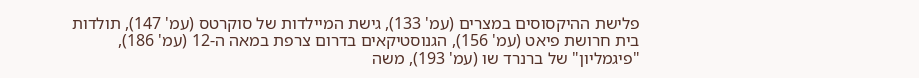פלישת ההיקסוסים במצרים (עמ' 133), גישת המיילדות של סוקרטס (עמ' 147), תולדות בית חרושת פיאט (עמ' 156), הגנוסטיקאים בדרום צרפת במאה ה-12 (עמ' 186), "פיגמליון" של ברנרד שו (עמ' 193), משה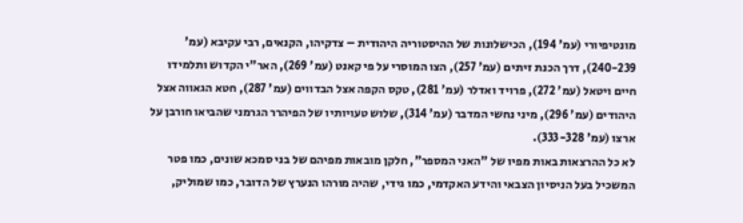מונטיפיורי (עמ' 194), הכישלונות של ההיסטוריה היהודית – צדקיהו, הקנאים, רבי עקיבא (עמ' 240-239), דרך הכנת זיתים (עמ' 257), הצו המוסרי על פי קאנט (עמ' 269), האר"י הקדוש ותלמידו חיים ויטאל (עמ' 272), פרויד ואדלר (עמ' 281), טקס הקפה אצל הבדווים (עמ' 287), חטא הגאווה אצל היהודים (עמ' 296), מיני נחשי המדבר (עמ' 314), שלוש טעויותיו של הפיהרר הגרמני שהביאו חורבן על ארצו (עמ' 333-328).
לא כל ההרצאות באות מפיו של "האני המספר", חלקן מובאות מפיהם של בני סמכא שונים, כמו פטר המשכיל בעל הניסיון הצבאי והידע האקדמי, כמו גידי, שהיה מורהו הנערץ של הדובר, כמו שמוליק,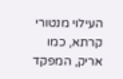העילוי מנטורי קרתא, כמו אריק, המפקד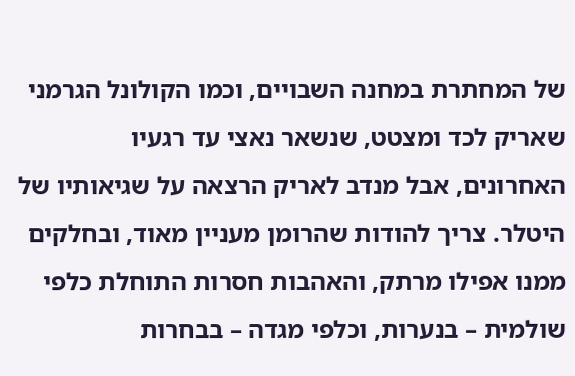של המחתרת במחנה השבויים, וכמו הקולונל הגרמני שאריק לכד ומצטט, שנשאר נאצי עד רגעיו האחרונים, אבל מנדב לאריק הרצאה על שגיאותיו של היטלר. צריך להודות שהרומן מעניין מאוד, ובחלקים ממנו אפילו מרתק, והאהבות חסרות התוחלת כלפי שולמית – בנערות, וכלפי מגדה – בבחרות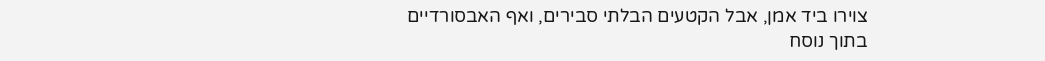צוירו ביד אמן, אבל הקטעים הבלתי סבירים, ואף האבסורדיים בתוך נוסח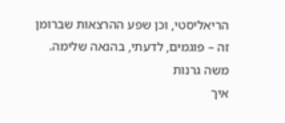הריאליסטי, וכן שפע ההרצאות שברומן זה – פוגמים, לדעתי, בהנאה שלימה.
משה גרנות
איך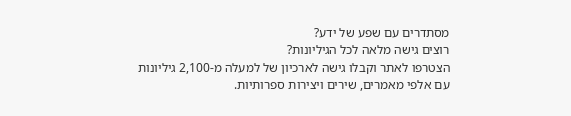מסתדרים עם שפע של ידע?
רוצים גישה מלאה לכל הגיליונות?
הצטרפו לאתר וקבלו גישה לארכיון של למעלה מ-2,100 גיליונות עם אלפי מאמרים, שירים ויצירות ספרותיות.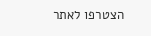הצטרפו לאתר